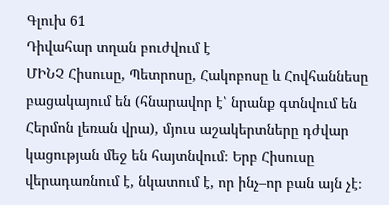Գլուխ 61
Դիվահար տղան բուժվում է
ՄԻՆՉ Հիսուսը, Պետրոսը, Հակոբոսը և Հովհաննեսը բացակայում են (հնարավոր է՝ նրանք գտնվում են Հերմոն լեռան վրա), մյուս աշակերտները դժվար կացության մեջ են հայտնվում։ Երբ Հիսուսը վերադառնում է, նկատում է, որ ինչ–որ բան այն չէ։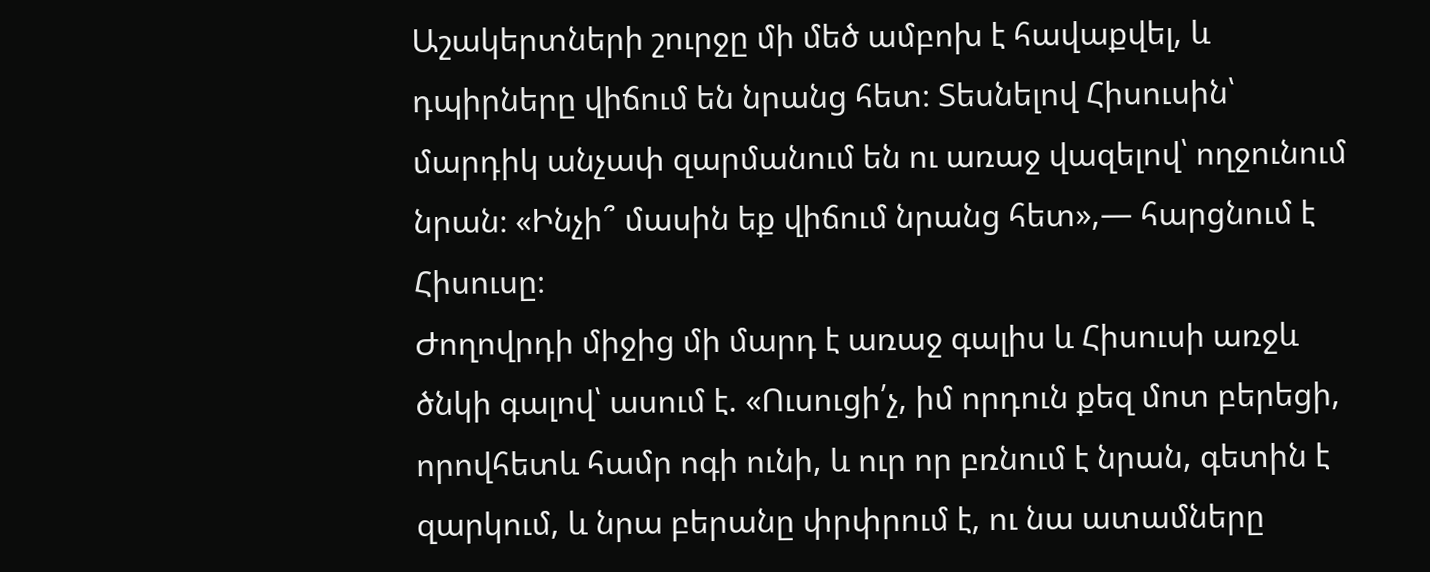Աշակերտների շուրջը մի մեծ ամբոխ է հավաքվել, և դպիրները վիճում են նրանց հետ։ Տեսնելով Հիսուսին՝ մարդիկ անչափ զարմանում են ու առաջ վազելով՝ ողջունում նրան։ «Ինչի՞ մասին եք վիճում նրանց հետ»,— հարցնում է Հիսուսը։
Ժողովրդի միջից մի մարդ է առաջ գալիս և Հիսուսի առջև ծնկի գալով՝ ասում է. «Ուսուցի՛չ, իմ որդուն քեզ մոտ բերեցի, որովհետև համր ոգի ունի, և ուր որ բռնում է նրան, գետին է զարկում, և նրա բերանը փրփրում է, ու նա ատամները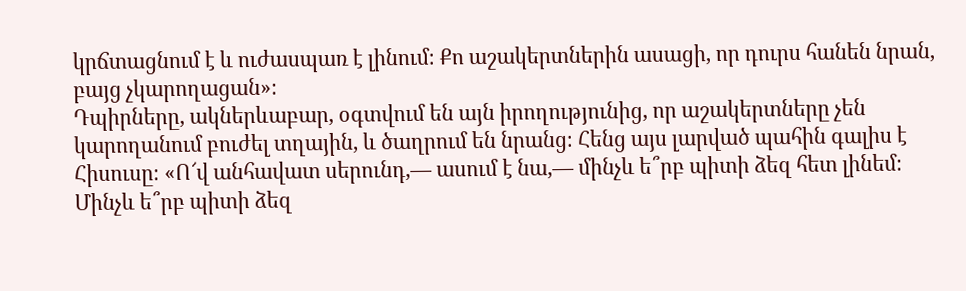կրճտացնում է և ուժասպառ է լինում։ Քո աշակերտներին ասացի, որ դուրս հանեն նրան, բայց չկարողացան»։
Դպիրները, ակներևաբար, օգտվում են այն իրողությունից, որ աշակերտները չեն կարողանում բուժել տղային, և ծաղրում են նրանց։ Հենց այս լարված պահին գալիս է Հիսուսը։ «Ո՜վ անհավատ սերունդ,— ասում է նա,— մինչև ե՞րբ պիտի ձեզ հետ լինեմ։ Մինչև ե՞րբ պիտի ձեզ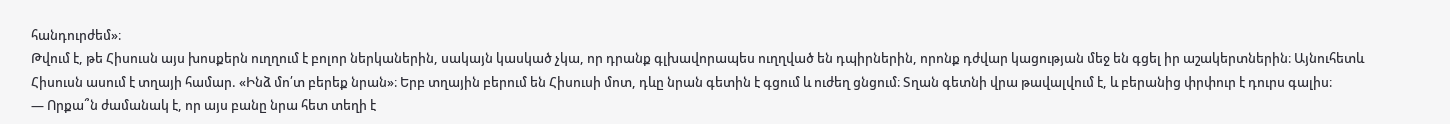հանդուրժեմ»։
Թվում է, թե Հիսուսն այս խոսքերն ուղղում է բոլոր ներկաներին, սակայն կասկած չկա, որ դրանք գլխավորապես ուղղված են դպիրներին, որոնք դժվար կացության մեջ են գցել իր աշակերտներին։ Այնուհետև Հիսուսն ասում է տղայի համար. «Ինձ մո՛տ բերեք նրան»։ Երբ տղային բերում են Հիսուսի մոտ, դևը նրան գետին է գցում և ուժեղ ցնցում։ Տղան գետնի վրա թավալվում է, և բերանից փրփուր է դուրս գալիս։
— Որքա՞ն ժամանակ է, որ այս բանը նրա հետ տեղի է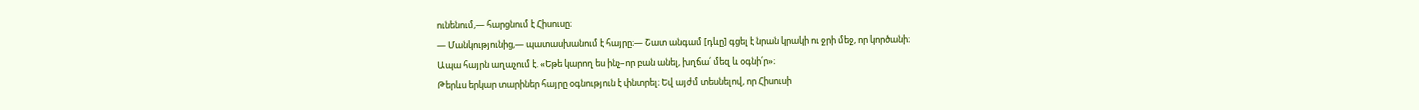ունենում,— հարցնում է Հիսուսը։
— Մանկությունից,— պատասխանում է հայրը։— Շատ անգամ [դևը] գցել է նրան կրակի ու ջրի մեջ, որ կործանի։
Ապա հայրն աղաչում է. «Եթե կարող ես ինչ–որ բան անել, խղճա՛ մեզ և օգնի՛ր»։
Թերևս երկար տարիներ հայրը օգնություն է փնտրել։ Եվ այժմ տեսնելով, որ Հիսուսի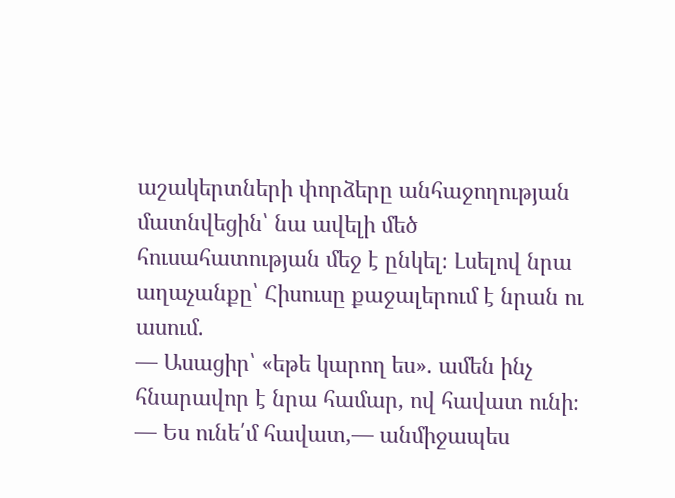աշակերտների փորձերը անհաջողության մատնվեցին՝ նա ավելի մեծ հուսահատության մեջ է ընկել։ Լսելով նրա աղաչանքը՝ Հիսուսը քաջալերում է նրան ու ասում.
— Ասացիր՝ «եթե կարող ես». ամեն ինչ հնարավոր է նրա համար, ով հավատ ունի։
— Ես ունե՛մ հավատ,— անմիջապես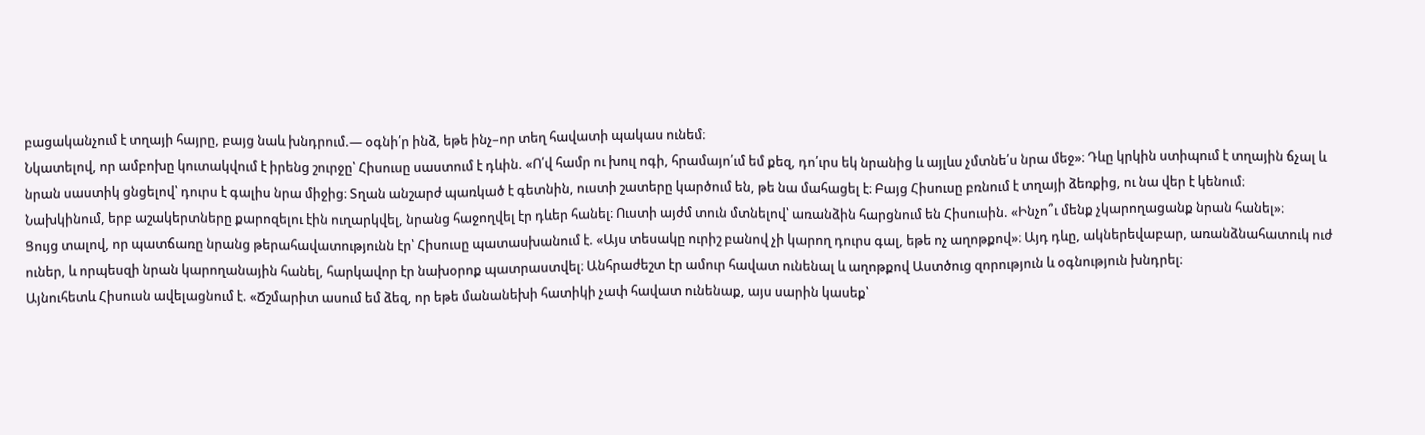բացականչում է տղայի հայրը, բայց նաև խնդրում.— օգնի՛ր ինձ, եթե ինչ–որ տեղ հավատի պակաս ունեմ։
Նկատելով, որ ամբոխը կուտակվում է իրենց շուրջը՝ Հիսուսը սաստում է դևին. «Ո՛վ համր ու խուլ ոգի, հրամայո՛ւմ եմ քեզ, դո՛ւրս եկ նրանից և այլևս չմտնե՛ս նրա մեջ»։ Դևը կրկին ստիպում է տղային ճչալ և նրան սաստիկ ցնցելով՝ դուրս է գալիս նրա միջից։ Տղան անշարժ պառկած է գետնին, ուստի շատերը կարծում են, թե նա մահացել է։ Բայց Հիսուսը բռնում է տղայի ձեռքից, ու նա վեր է կենում։
Նախկինում, երբ աշակերտները քարոզելու էին ուղարկվել, նրանց հաջողվել էր դևեր հանել։ Ուստի այժմ տուն մտնելով՝ առանձին հարցնում են Հիսուսին. «Ինչո՞ւ մենք չկարողացանք նրան հանել»։
Ցույց տալով, որ պատճառը նրանց թերահավատությունն էր՝ Հիսուսը պատասխանում է. «Այս տեսակը ուրիշ բանով չի կարող դուրս գալ, եթե ոչ աղոթքով»։ Այդ դևը, ակներեվաբար, առանձնահատուկ ուժ ուներ, և որպեսզի նրան կարողանային հանել, հարկավոր էր նախօրոք պատրաստվել։ Անհրաժեշտ էր ամուր հավատ ունենալ և աղոթքով Աստծուց զորություն և օգնություն խնդրել։
Այնուհետև Հիսուսն ավելացնում է. «Ճշմարիտ ասում եմ ձեզ, որ եթե մանանեխի հատիկի չափ հավատ ունենաք, այս սարին կասեք՝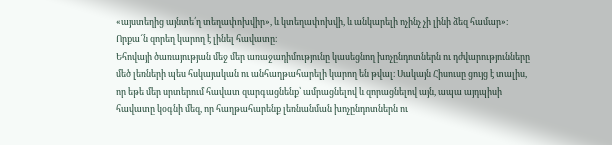«այստեղից այնտե՛ղ տեղափոխվիր», և կտեղափոխվի, և անկարելի ոչինչ չի լինի ձեզ համար»։ Որքա՜ն զորեղ կարող է լինել հավատը։
Եհովայի ծառայության մեջ մեր առաջադիմությունը կասեցնող խոչընդոտներն ու դժվարությունները մեծ լեռների պես հսկայական ու անհաղթահարելի կարող են թվալ։ Սակայն Հիսուսը ցույց է տալիս, որ եթե մեր սրտերում հավատ զարգացնենք՝ ամրացնելով և զորացնելով այն, ապա այդպիսի հավատը կօգնի մեզ, որ հաղթահարենք լեռնանման խոչընդոտներն ու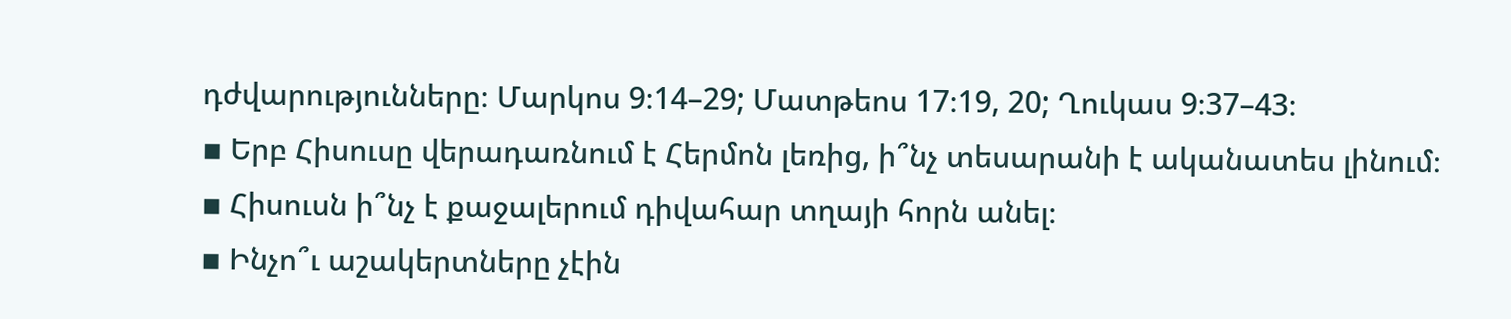դժվարությունները։ Մարկոս 9։14–29; Մատթեոս 17։19, 20; Ղուկաս 9։37–43։
▪ Երբ Հիսուսը վերադառնում է Հերմոն լեռից, ի՞նչ տեսարանի է ականատես լինում։
▪ Հիսուսն ի՞նչ է քաջալերում դիվահար տղայի հորն անել։
▪ Ինչո՞ւ աշակերտները չէին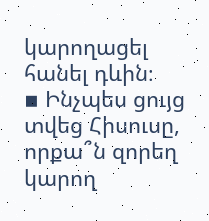կարողացել հանել դևին։
▪ Ինչպես ցույց տվեց Հիսուսը, որքա՞ն զորեղ կարող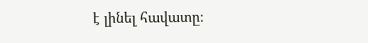է լինել հավատը։